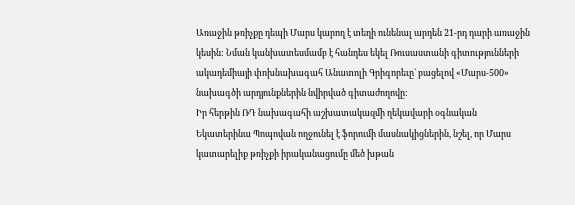Առաջին թռիչքը դեպի Մարս կարող է տեղի ունենալ արդեն 21-րդ դարի առաջին կեսին: Նման կանխատեսմամբ է հանդես եկել Ռուսաստանի գիտությունների ակադեմիայի փոխնախագահ Անատոլի Գրիգորեւը` բացելով «Մարս-500» նախագծի արդյունքներին նվիրված գիտաժողովը:
Իր հերթին ՌԴ նախագահի աշխատակազմի ղեկավարի օգնական Եկատերինա Պոպովան ողջունել է ֆորումի մասնակիցներին, նշել, որ Մարս կատարելիք թռիչքի իրականացումը մեծ խթան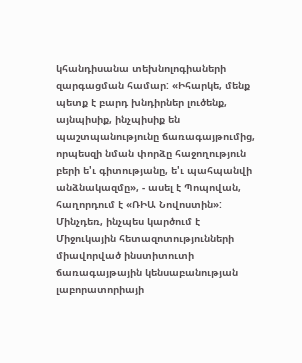կհանդիսանա տեխնոլոգիաների զարգացման համար: «Իհարկե, մենք պետք է բարդ խնդիրներ լուծենք, այնպիսիք, ինչպիսիք են պաշտպանությունը ճառագայթումից, որպեսզի նման փորձը հաջողություն բերի ե'ւ գիտությանը, ե'ւ պահպանվի անձնակազմը», - ասել է Պոպովան, հաղորդում է «ՌԻԱ Նովոստին»:
Մինչդեռ, ինչպես կարծում է Միջուկային հետազոտությունների միավորված ինստիտուտի ճառագայթային կենսաբանության լաբորատորիայի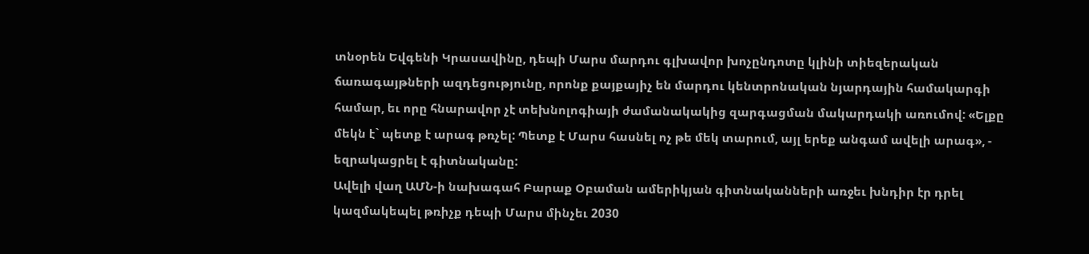տնօրեն Եվգենի Կրասավինը, դեպի Մարս մարդու գլխավոր խոչընդոտը կլինի տիեզերական ճառագայթների ազդեցությունը, որոնք քայքայիչ են մարդու կենտրոնական նյարդային համակարգի համար, եւ որը հնարավոր չէ տեխնոլոգիայի ժամանակակից զարգացման մակարդակի առումով: «Ելքը մեկն է` պետք է արագ թռչել: Պետք է Մարս հասնել ոչ թե մեկ տարում, այլ երեք անգամ ավելի արագ», - եզրակացրել է գիտնականը:
Ավելի վաղ ԱՄՆ-ի նախագահ Բարաք Օբաման ամերիկյան գիտնականների առջեւ խնդիր էր դրել կազմակեպել թռիչք դեպի Մարս մինչեւ 2030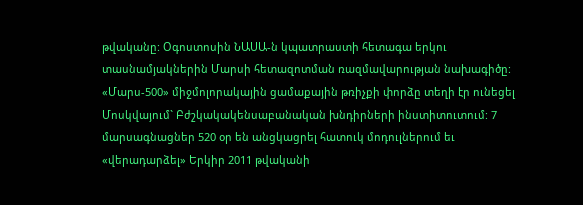թվականը: Օգոստոսին ՆԱՍԱ-ն կպատրաստի հետագա երկու տասնամյակներին Մարսի հետազոտման ռազմավարության նախագիծը:
«Մարս-500» միջմոլորակային ցամաքային թռիչքի փորձը տեղի էր ունեցել Մոսկվայում` Բժշկակակենսաբանական խնդիրների ինստիտուտում: 7 մարսագնացներ 520 օր են անցկացրել հատուկ մոդուլներում եւ «վերադարձել» Երկիր 2011 թվականի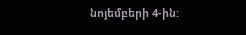նոյեմբերի 4-ին: